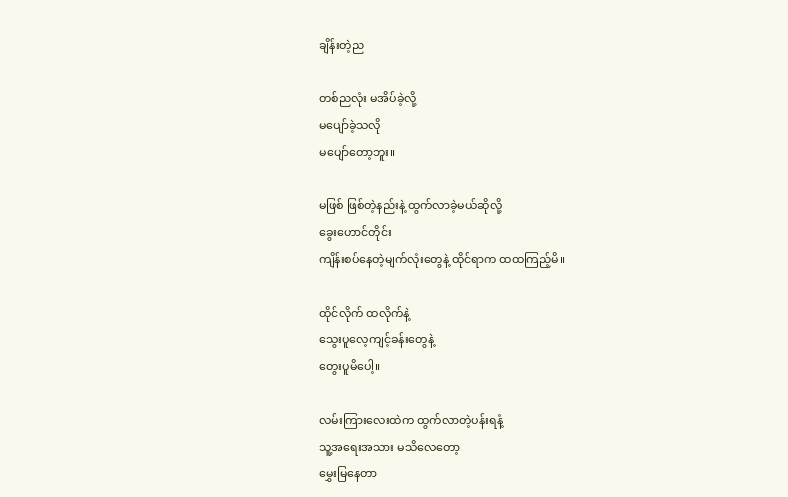ချိန်းတဲ့ည

တစ်ညလုံး မအိပ်ခဲ့လို့
မပျော်ခဲ့သလို
မပျော်တော့ဘူး။

မဖြစ် ဖြစ်တဲ့နည်းနဲ့ ထွက်လာခဲ့မယ်ဆိုလို့
ခွေးဟောင်တိုင်း
ကျိန်းစပ်နေတဲ့မျက်လုံးတွေနဲ့ ထိုင်ရာက ထထကြည့်မိ။

ထိုင်လိုက် ထလိုက်နဲ့
သွေးပူလေ့ကျင့်ခန်းတွေနဲ့
တွေးပူမိပေါ့။

လမ်းကြားလေးထဲက ထွက်လာတဲ့ပန်းရနံ့
သူ့အရေးအသား မသိလေတော့
မွှေးမြနေတာ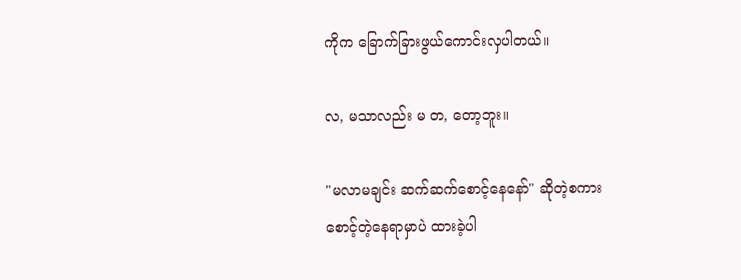ကိုက ခြောက်ခြားဖွယ်ကောင်းလှပါတယ်။

လ, မသာလည်း မ တ, တော့ဘူး။

"မလာမချင်း ဆက်ဆက်စောင့်နေနော်" ဆိုတဲ့စကား
စောင့်တဲ့နေရာမှာပဲ ထားခဲ့ပါ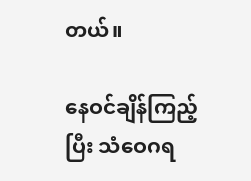တယ်။

နေဝင်ချိန်ကြည့်ပြီး သံဝေဂရ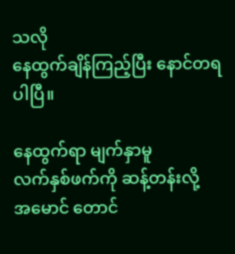သလို
နေထွက်ချိန်ကြည့်ပြီး နောင်တရပါပြီ။

နေထွက်ရာ မျက်နှာမူ
လက်နှစ်ဖက်ကို ဆန့်တန်းလို့
အမောင် တောင်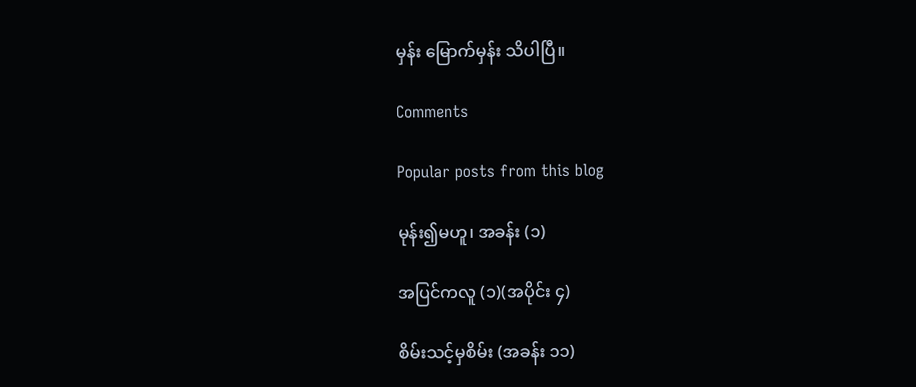မှန်း မြောက်မှန်း သိပါပြီ။

Comments

Popular posts from this blog

မုန်း၍မဟူ၊ အခန်း (၁)

အပြင်ကလူ (၁)(အပိုင်း ၄)

စိမ်းသင့်မှစိမ်း (အခန်း ၁၁)